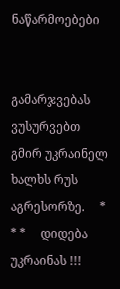ნაწარმოებები


გამარჯვებას ვუსურვებთ გმირ უკრაინელ ხალხს რუს აგრესორზე.     * * *     დიდება უკრაინას !!!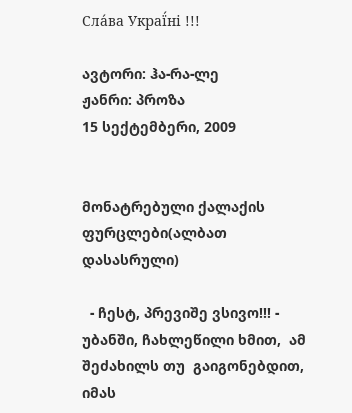Сла́ва Украї́ні !!!

ავტორი: ჰა-რა-ლე
ჟანრი: პროზა
15 სექტემბერი, 2009


მონატრებული ქალაქის ფურცლები(ალბათ დასასრული)

  - ჩესტ, პრევიშე ვსივო!!! - უბანში, ჩახლეწილი ხმით,  ამ შეძახილს თუ  გაიგონებდით, იმას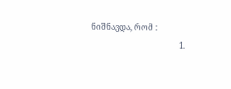ნიშნავდა, რომ :
                                            1.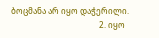ბოცმანა არ იყო დაჭერილი.
                                            2. იყო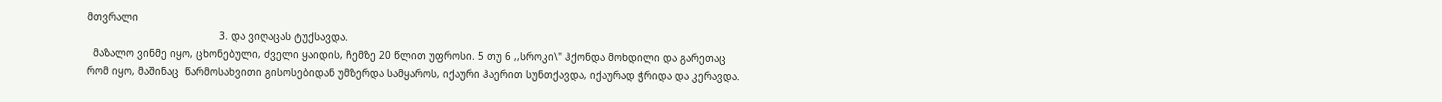მთვრალი
                                            3. და ვიღაცას ტუქსავდა.
  მაზალო ვინმე იყო, ცხონებული, ძველი ყაიდის, ჩემზე 20 წლით უფროსი. 5 თუ 6 ,,სროკი\" ჰქონდა მოხდილი და გარეთაც რომ იყო, მაშინაც  წარმოსახვითი გისოსებიდან უმზერდა სამყაროს, იქაური ჰაერით სუნთქავდა, იქაურად ჭრიდა და კერავდა.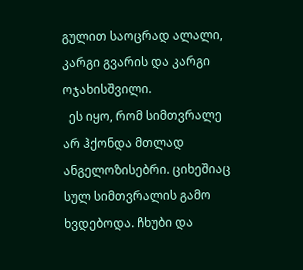გულით საოცრად ალალი, კარგი გვარის და კარგი ოჯახისშვილი.
  ეს იყო, რომ სიმთვრალე არ ჰქონდა მთლად ანგელოზისებრი. ციხეშიაც სულ სიმთვრალის გამო ხვდებოდა. ჩხუბი და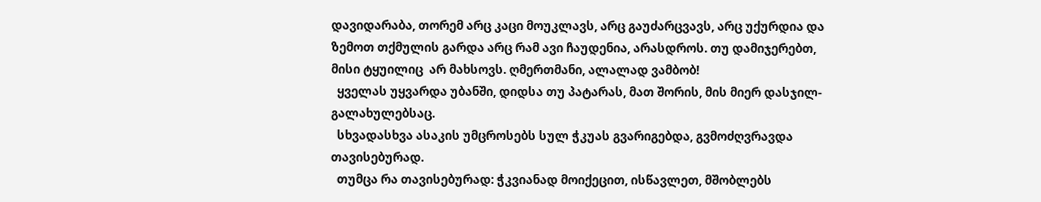დავიდარაბა, თორემ არც კაცი მოუკლავს, არც გაუძარცვავს, არც უქურდია და ზემოთ თქმულის გარდა არც რამ ავი ჩაუდენია, არასდროს. თუ დამიჯერებთ, მისი ტყუილიც  არ მახსოვს. ღმერთმანი, ალალად ვამბობ!
  ყველას უყვარდა უბანში, დიდსა თუ პატარას, მათ შორის, მის მიერ დასჯილ-გალახულებსაც.
  სხვადასხვა ასაკის უმცროსებს სულ ჭკუას გვარიგებდა, გვმოძღვრავდა თავისებურად.
  თუმცა რა თავისებურად: ჭკვიანად მოიქეცით, ისწავლეთ, მშობლებს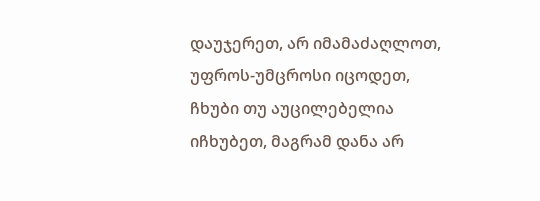დაუჯერეთ, არ იმამაძაღლოთ, უფროს-უმცროსი იცოდეთ, ჩხუბი თუ აუცილებელია იჩხუბეთ, მაგრამ დანა არ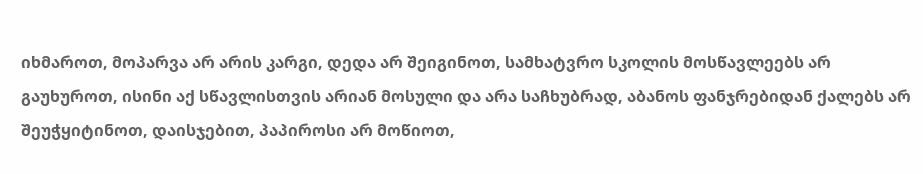იხმაროთ, მოპარვა არ არის კარგი, დედა არ შეიგინოთ, სამხატვრო სკოლის მოსწავლეებს არ გაუხუროთ, ისინი აქ სწავლისთვის არიან მოსული და არა საჩხუბრად, აბანოს ფანჯრებიდან ქალებს არ შეუჭყიტინოთ, დაისჯებით, პაპიროსი არ მოწიოთ,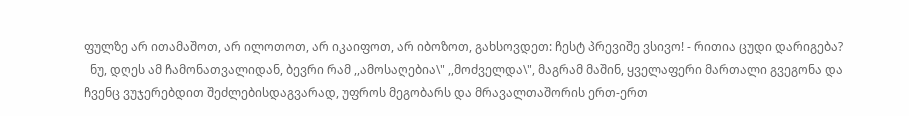ფულზე არ ითამაშოთ, არ ილოთოთ, არ იკაიფოთ, არ იბოზოთ, გახსოვდეთ: ჩესტ პრევიშე ვსივო! - რითია ცუდი დარიგება?
  ნუ, დღეს ამ ჩამონათვალიდან, ბევრი რამ ,,ამოსაღებია\" ,,მოძველდა\", მაგრამ მაშინ, ყველაფერი მართალი გვეგონა და ჩვენც ვუჯერებდით შეძლებისდაგვარად, უფროს მეგობარს და მრავალთაშორის ერთ-ერთ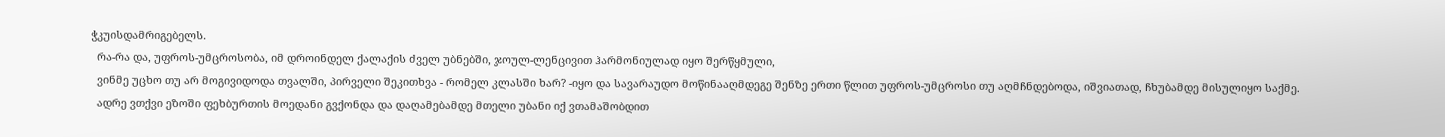ჭკუისდამრიგებელს.
  რა-რა და, უფროს-უმცროსობა, იმ დროინდელ ქალაქის ძველ უბნებში, ჯოულ-ლენცივით ჰარმონიულად იყო შერწყმული,
  ვინმე უცხო თუ არ მოგივიდოდა თვალში, პირველი შეკითხვა - რომელ კლასში ხარ? -იყო და სავარაუდო მოწინააღმდეგე შენზე ერთი წლით უფროს-უმცროსი თუ აღმჩნდებოდა, იშვიათად, ჩხუბამდე მისულიყო საქმე.
  ადრე ვთქვი ეზოში ფეხბურთის მოედანი გვქონდა და დაღამებამდე მთელი უბანი იქ ვთამაშობდით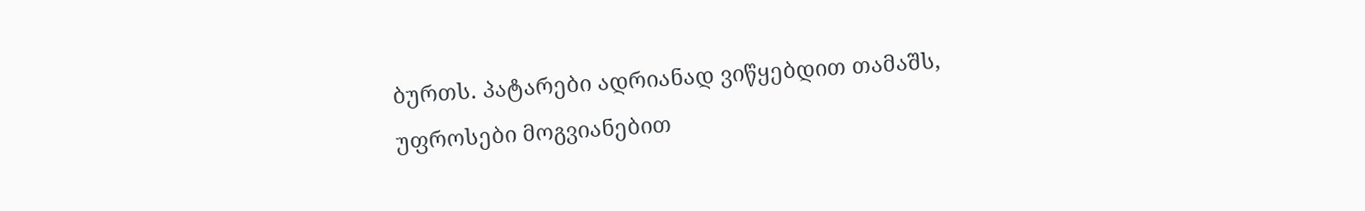ბურთს. პატარები ადრიანად ვიწყებდით თამაშს, უფროსები მოგვიანებით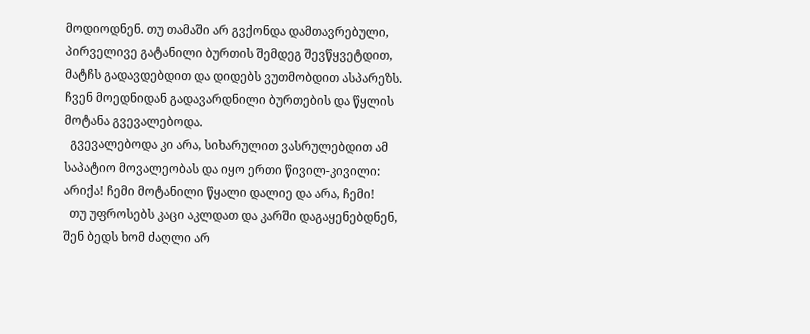მოდიოდნენ. თუ თამაში არ გვქონდა დამთავრებული, პირველივე გატანილი ბურთის შემდეგ შევწყვეტდით, მატჩს გადავდებდით და დიდებს ვუთმობდით ასპარეზს. ჩვენ მოედნიდან გადავარდნილი ბურთების და წყლის მოტანა გვევალებოდა.
  გვევალებოდა კი არა, სიხარულით ვასრულებდით ამ საპატიო მოვალეობას და იყო ერთი წივილ-კივილი: არიქა! ჩემი მოტანილი წყალი დალიე და არა, ჩემი!
  თუ უფროსებს კაცი აკლდათ და კარში დაგაყენებდნენ, შენ ბედს ხომ ძაღლი არ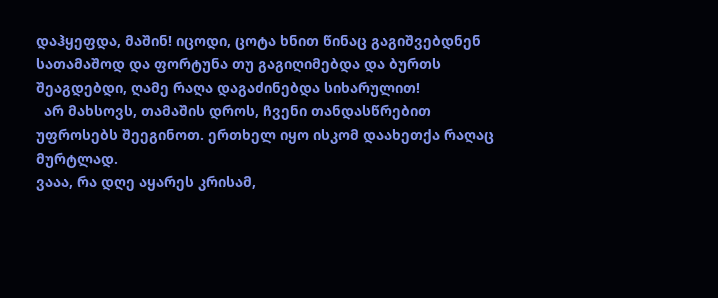დაჰყეფდა, მაშინ! იცოდი, ცოტა ხნით წინაც გაგიშვებდნენ სათამაშოდ და ფორტუნა თუ გაგიღიმებდა და ბურთს შეაგდებდი, ღამე რაღა დაგაძინებდა სიხარულით!
  არ მახსოვს, თამაშის დროს, ჩვენი თანდასწრებით უფროსებს შეეგინოთ. ერთხელ იყო ისკომ დაახეთქა რაღაც მურტლად.
ვააა, რა დღე აყარეს კრისამ,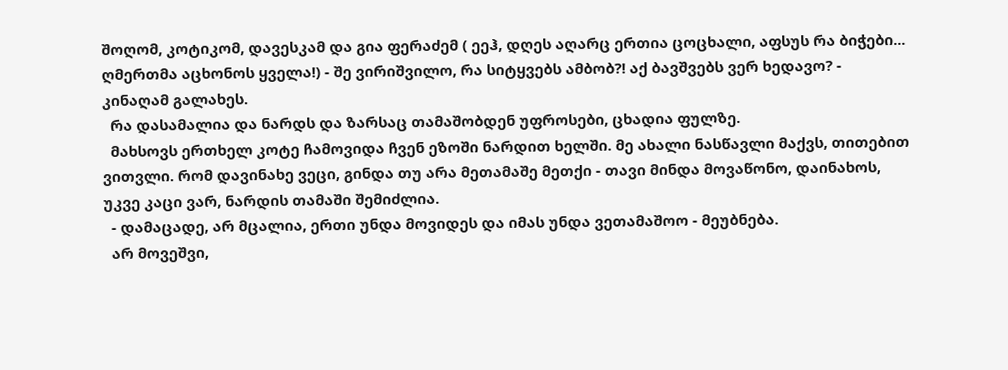შოღომ, კოტიკომ, დავესკამ და გია ფერაძემ ( ეეჰ, დღეს აღარც ერთია ცოცხალი, აფსუს რა ბიჭები... ღმერთმა აცხონოს ყველა!) - შე ვირიშვილო, რა სიტყვებს ამბობ?! აქ ბავშვებს ვერ ხედავო? - კინაღამ გალახეს.
  რა დასამალია და ნარდს და ზარსაც თამაშობდენ უფროსები, ცხადია ფულზე.
  მახსოვს ერთხელ კოტე ჩამოვიდა ჩვენ ეზოში ნარდით ხელში. მე ახალი ნასწავლი მაქვს, თითებით ვითვლი. რომ დავინახე ვეცი, გინდა თუ არა მეთამაშე მეთქი - თავი მინდა მოვაწონო, დაინახოს, უკვე კაცი ვარ, ნარდის თამაში შემიძლია.
  - დამაცადე, არ მცალია, ერთი უნდა მოვიდეს და იმას უნდა ვეთამაშოო - მეუბნება.
  არ მოვეშვი,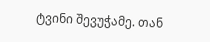ტვინი შევუჭამე. თან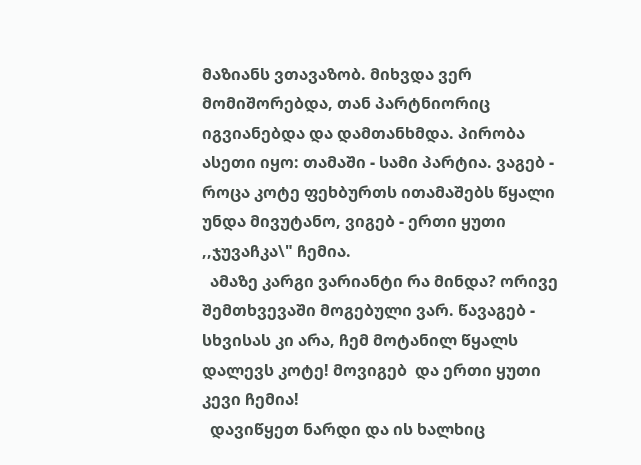მაზიანს ვთავაზობ. მიხვდა ვერ მომიშორებდა, თან პარტნიორიც იგვიანებდა და დამთანხმდა. პირობა ასეთი იყო: თამაში - სამი პარტია. ვაგებ - როცა კოტე ფეხბურთს ითამაშებს წყალი უნდა მივუტანო, ვიგებ - ერთი ყუთი ,,ჯუვაჩკა\" ჩემია.
  ამაზე კარგი ვარიანტი რა მინდა? ორივე შემთხვევაში მოგებული ვარ. წავაგებ - სხვისას კი არა, ჩემ მოტანილ წყალს დალევს კოტე! მოვიგებ  და ერთი ყუთი კევი ჩემია!
  დავიწყეთ ნარდი და ის ხალხიც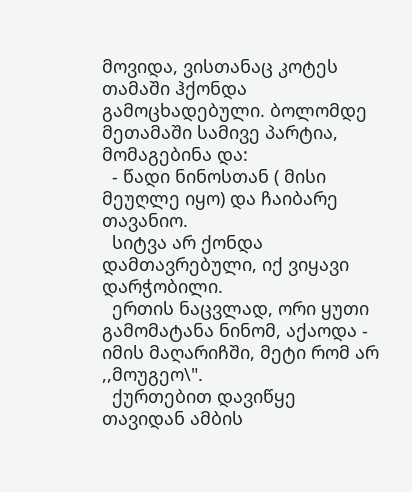მოვიდა, ვისთანაც კოტეს თამაში ჰქონდა გამოცხადებული. ბოლომდე მეთამაში სამივე პარტია, მომაგებინა და:
  - წადი ნინოსთან ( მისი მეუღლე იყო) და ჩაიბარე თავანიო.
  სიტვა არ ქონდა დამთავრებული, იქ ვიყავი დარჭობილი.
  ერთის ნაცვლად, ორი ყუთი გამომატანა ნინომ, აქაოდა - იმის მაღარიჩში, მეტი რომ არ ,,მოუგეო\".
  ქურთებით დავიწყე თავიდან ამბის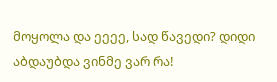მოყოლა და ეეეე, სად წავედი? დიდი აბდაუბდა ვინმე ვარ რა!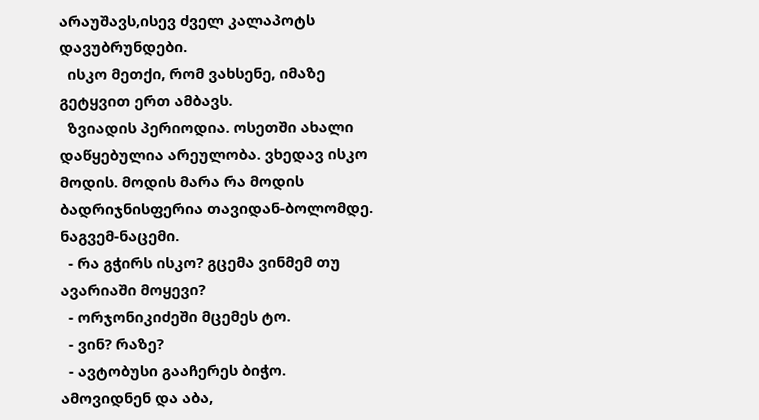არაუშავს,ისევ ძველ კალაპოტს დავუბრუნდები.
  ისკო მეთქი, რომ ვახსენე, იმაზე გეტყვით ერთ ამბავს.
  ზვიადის პერიოდია. ოსეთში ახალი დაწყებულია არეულობა. ვხედავ ისკო მოდის. მოდის მარა რა მოდის ბადრიჯნისფერია თავიდან-ბოლომდე. ნაგვემ-ნაცემი.
  - რა გჭირს ისკო? გცემა ვინმემ თუ ავარიაში მოყევი?
  - ორჯონიკიძეში მცემეს ტო.
  - ვინ? რაზე?
  - ავტობუსი გააჩერეს ბიჭო. ამოვიდნენ და აბა,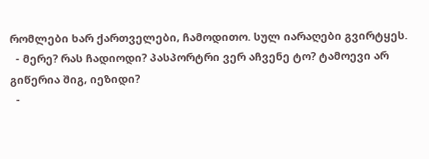რომლები ხარ ქართველები, ჩამოდითო. სულ იარაღები გვირტყეს.
  - მერე? რას ჩადიოდი? პასპორტრი ვერ აჩვენე ტო? ტამოევი არ გიწერია შიგ, იეზიდი?
  -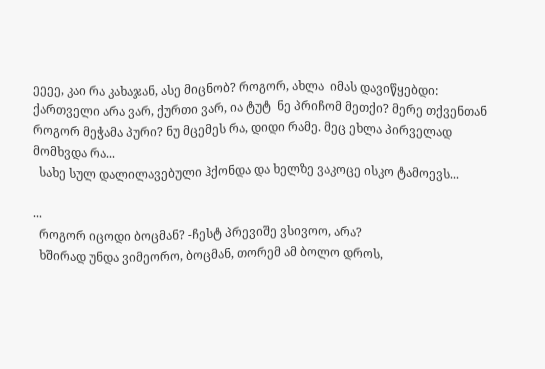ეეეე, კაი რა კახაჯან, ასე მიცნობ? როგორ, ახლა  იმას დავიწყებდი: ქართველი არა ვარ, ქურთი ვარ, ია ტუტ  ნე პრიჩომ მეთქი? მერე თქვენთან როგორ მეჭამა პური? ნუ მცემეს რა, დიდი რამე. მეც ეხლა პირველად მომხვდა რა...
  სახე სულ დალილავებული ჰქონდა და ხელზე ვაკოცე ისკო ტამოევს...

...
  როგორ იცოდი ბოცმან? -ჩესტ პრევიშე ვსივოო, არა?
  ხშირად უნდა ვიმეორო, ბოცმან, თორემ ამ ბოლო დროს,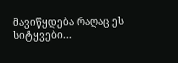მავიწყდება რაღაც ეს სიტყვები...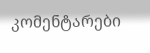კომენტარები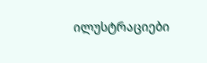ილუსტრაციები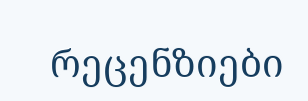რეცენზიები